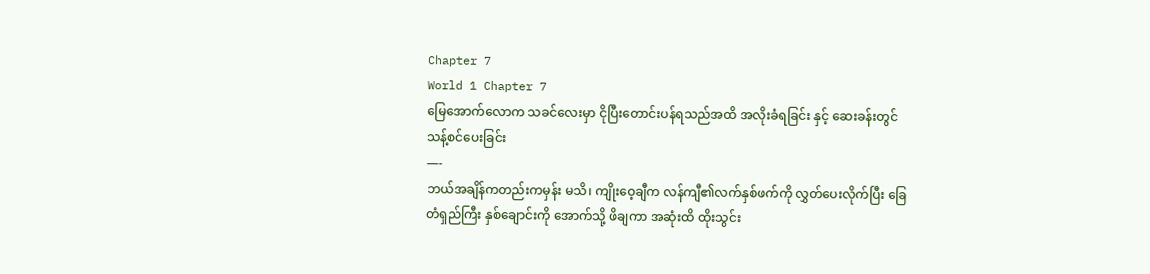Chapter 7
World 1 Chapter 7
မြေအောက်လောက သခင်လေးမှာ ငိုပြီးတောင်းပန်ရသည်အထိ အလိုးခံရခြင်း နှင့် ဆေးခန်းတွင် သန့်စင်ပေးခြင်း
—-
ဘယ်အချိန်ကတည်းကမှန်း မသိ၊ ကျိုးဝေ့ချီက လန်ကျီ၏လက်နှစ်ဖက်ကို လွှတ်ပေးလိုက်ပြီး ခြေတံရှည်ကြီး နှစ်ချောင်းကို အောက်သို့ ဖိချကာ အဆုံးထိ ထိုးသွင်း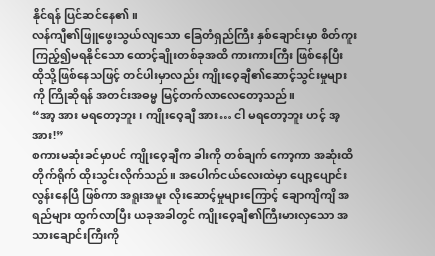နိုင်ရန် ပြင်ဆင်နေ၏။
လန်ကျီ၏ဖြူဖွေးသွယ်လျသော ခြေတံရှည်ကြီး နှစ်ချောင်းမှာ စိတ်ကူးကြည့်၍မရနိုင်သော ထောင့်ချိုးတစ်ခုအထိ ကားကားကြီး ဖြစ်နေပြီး ထိုသို့ဖြစ်နေသဖြင့် တင်ပါးမှာလည်း ကျိုးဝေ့ချီ၏ဆောင့်သွင်းမှုများကို ကြိုဆိုရန် အတင်းအဓမ္မ မြင့်တက်လာလေတော့သည်။
“အာ့ အား မရတော့ဘူး၊ ကျိုးဝေ့ချီ အား… ငါ မရတော့ဘူး ဟင့် အ့ အား!”
စကားမဆုံးခင်မှာပင် ကျိုးဝေ့ချီက ခါးကို တစ်ချက် ကော့ကာ အဆုံးထိ တိုက်ရိုက် ထိုးသွင်းလိုက်သည်။ အပေါက်ငယ်လေးထဲမှာ ပျော့ပျောင်းလွန်းနေပြီ ဖြစ်ကာ အရူးအမူး လိုးဆောင့်မှုများကြောင့် ချောကျိကျိ အရည်များ ထွက်လာပြီး ယခုအခါတွင် ကျိုးဝေ့ချီ၏ကြီးမားလှသော အသားချောင်းကြီးကို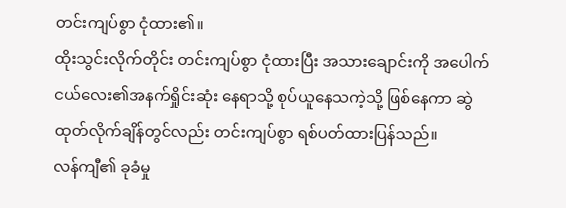တင်းကျပ်စွာ ငုံထား၏။
ထိုးသွင်းလိုက်တိုင်း တင်းကျပ်စွာ ငုံထားပြီး အသားချောင်းကို အပေါက်ငယ်လေး၏အနက်ရှိုင်းဆုံး နေရာသို့ စုပ်ယူနေသကဲ့သို့ ဖြစ်နေကာ ဆွဲထုတ်လိုက်ချိန်တွင်လည်း တင်းကျပ်စွာ ရစ်ပတ်ထားပြန်သည်။
လန်ကျီ၏ ခုခံမှု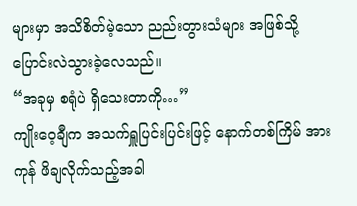များမှာ အသိစိတ်မဲ့သော ညည်းတွားသံများ အဖြစ်သို့ ပြောင်းလဲသွားခဲ့လေသည်။
“အခုမှ စရုံပဲ ရှိသေးတာကို…”
ကျိုးဝေ့ချီက အသက်ရှူပြင်းပြင်းဖြင့် နောက်တစ်ကြိမ် အားကုန် ဖိချလိုက်သည့်အခါ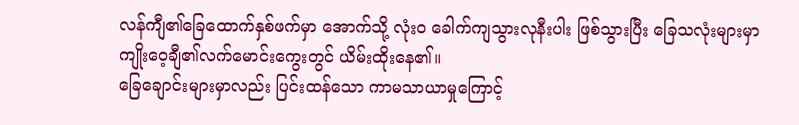လန်ကျီ၏ခြေထောက်နှစ်ဖက်မှာ အောက်သို့ လုံးဝ ခေါက်ကျသွားလုနီးပါး ဖြစ်သွားပြီး ခြေသလုံးများမှာ ကျိုးဝေ့ချီ၏လက်မောင်းကွေးတွင် ယိမ်းထိုးနေ၏။
ခြေချောင်းများမှာလည်း ပြင်းထန်သော ကာမသာယာမှုကြောင့်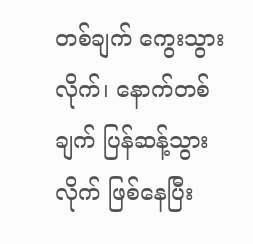တစ်ချက် ကွေးသွားလိုက်၊ နောက်တစ်ချက် ပြန်ဆန့်သွားလိုက် ဖြစ်နေပြီး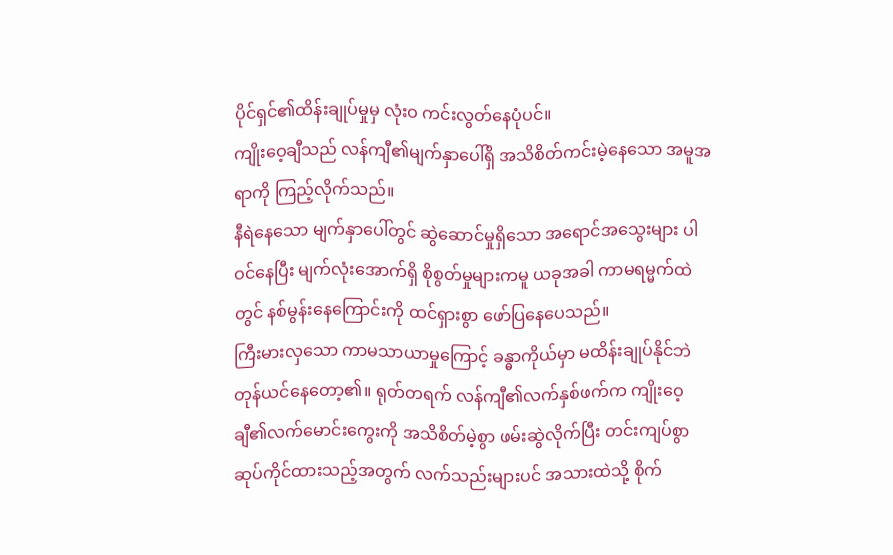ပိုင်ရှင်၏ထိန်းချုပ်မှုမှ လုံးဝ ကင်းလွတ်နေပုံပင်။
ကျိုးဝေ့ချီသည် လန်ကျီ၏မျက်နှာပေါ်ရှိ အသိစိတ်ကင်းမဲ့နေသော အမူအရာကို ကြည့်လိုက်သည်။
နီရဲနေသော မျက်နှာပေါ်တွင် ဆွဲဆောင်မှုရှိသော အရောင်အသွေးများ ပါဝင်နေပြီး မျက်လုံးအောက်ရှိ စိုစွတ်မှုများကမူ ယခုအခါ ကာမရမ္မက်ထဲတွင် နစ်မွန်းနေကြောင်းကို ထင်ရှားစွာ ဖော်ပြနေပေသည်။
ကြီးမားလှသော ကာမသာယာမှုကြောင့် ခန္ဓာကိုယ်မှာ မထိန်းချုပ်နိုင်ဘဲ တုန်ယင်နေတော့၏။ ရုတ်တရက် လန်ကျီ၏လက်နှစ်ဖက်က ကျိုးဝေ့ချီ၏လက်မောင်းကွေးကို အသိစိတ်မဲ့စွာ ဖမ်းဆွဲလိုက်ပြီး တင်းကျပ်စွာ ဆုပ်ကိုင်ထားသည့်အတွက် လက်သည်းများပင် အသားထဲသို့ စိုက်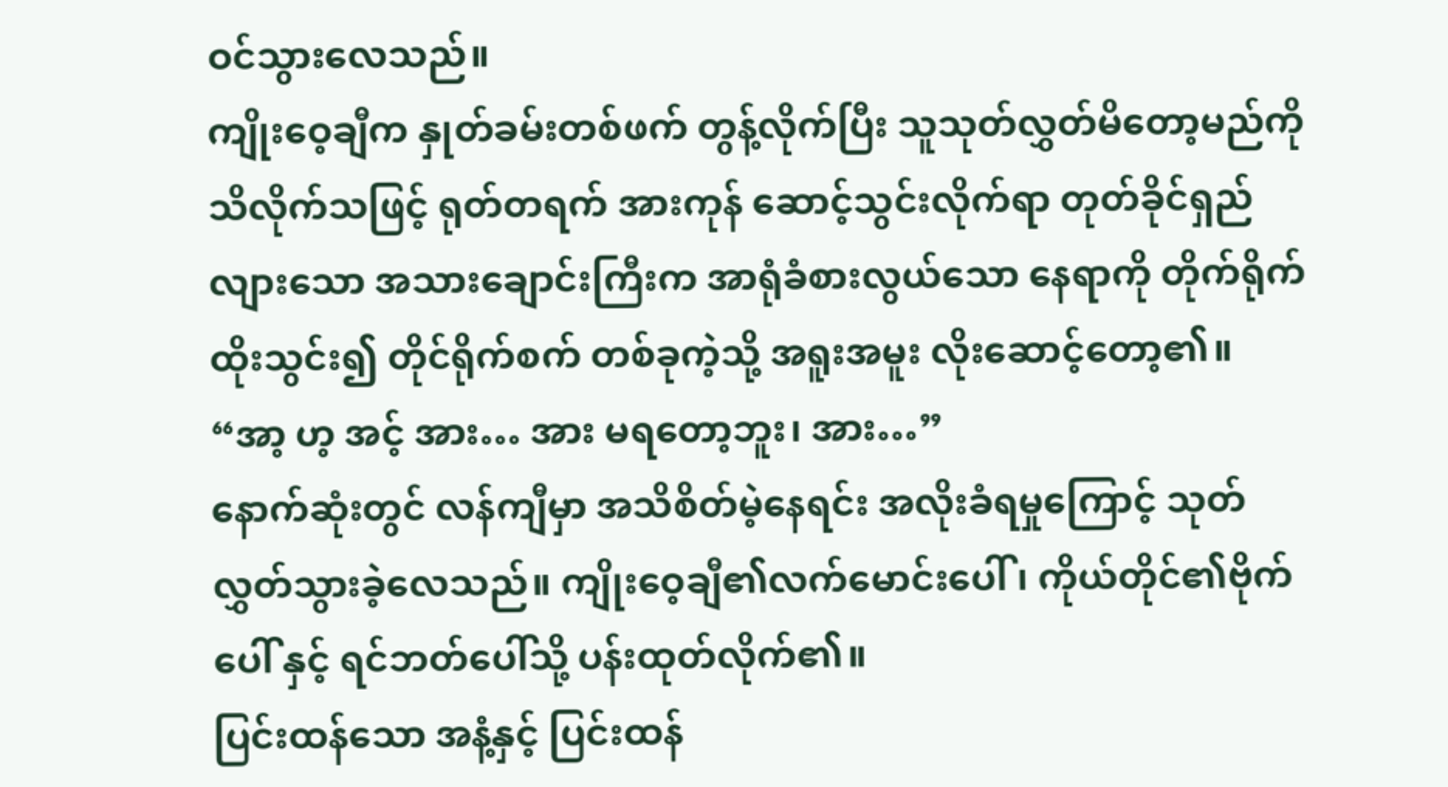ဝင်သွားလေသည်။
ကျိုးဝေ့ချီက နှုတ်ခမ်းတစ်ဖက် တွန့်လိုက်ပြီး သူသုတ်လွှတ်မိတော့မည်ကို သိလိုက်သဖြင့် ရုတ်တရက် အားကုန် ဆောင့်သွင်းလိုက်ရာ တုတ်ခိုင်ရှည်လျားသော အသားချောင်းကြီးက အာရုံခံစားလွယ်သော နေရာကို တိုက်ရိုက် ထိုးသွင်း၍ တိုင်ရိုက်စက် တစ်ခုကဲ့သို့ အရူးအမူး လိုးဆောင့်တော့၏။
“အာ့ ဟ့ အင့် အား… အား မရတော့ဘူး၊ အား…”
နောက်ဆုံးတွင် လန်ကျီမှာ အသိစိတ်မဲ့နေရင်း အလိုးခံရမှုကြောင့် သုတ်လွှတ်သွားခဲ့လေသည်။ ကျိုးဝေ့ချီ၏လက်မောင်းပေါ် ၊ ကိုယ်တိုင်၏ဗိုက်ပေါ် နှင့် ရင်ဘတ်ပေါ်သို့ ပန်းထုတ်လိုက်၏။
ပြင်းထန်သော အနံ့နှင့် ပြင်းထန်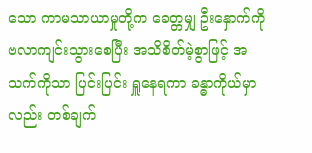သော ကာမသာယာမှုတို့က ခေတ္တမျှ ဦးနှောက်ကို ဗလာကျင်းသွားစေပြီး အသိစိတ်မဲ့စွာဖြင့် အသက်ကိုသာ ပြင်းပြင်း ရှူနေရကာ ခန္ဓာကိုယ်မှာလည်း တစ်ချက်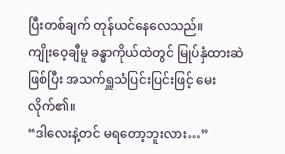ပြီးတစ်ချက် တုန်ယင်နေလေသည်။
ကျိုးဝေ့ချီမူ ခန္ဓာကိုယ်ထဲတွင် မြုပ်နှံထားဆဲဖြစ်ပြီး အသက်ရှူသံပြင်းပြင်းဖြင့် မေးလိုက်၏။
“ဒါလေးနဲ့တင် မရတော့ဘူးလား…”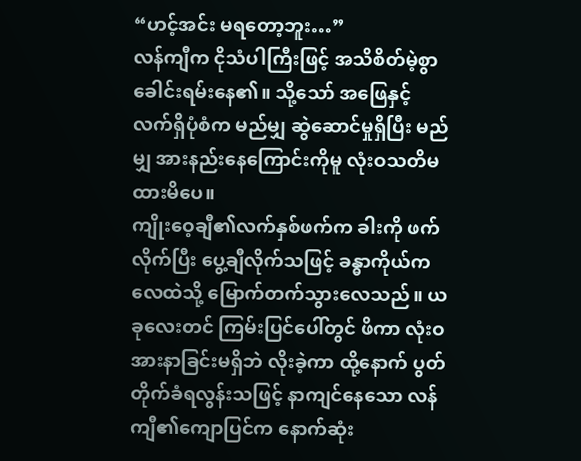“ဟင့်အင်း မရတော့ဘူး…”
လန်ကျီက ငိုသံပါကြီးဖြင့် အသိစိတ်မဲ့စွာ ခေါင်းရမ်းနေ၏။ သို့သော် အဖြေနှင့် လက်ရှိပုံစံက မည်မျှ ဆွဲဆောင်မှုရှိပြီး မည်မျှ အားနည်းနေကြောင်းကိုမူ လုံးဝသတိမထားမိပေ။
ကျိုးဝေ့ချီ၏လက်နှစ်ဖက်က ခါးကို ဖက်လိုက်ပြီး ပွေ့ချီလိုက်သဖြင့် ခန္ဓာကိုယ်က လေထဲသို့ မြောက်တက်သွားလေသည်။ ယခုလေးတင် ကြမ်းပြင်ပေါ်တွင် ဖိကာ လုံးဝ အားနာခြင်းမရှိဘဲ လိုးခဲ့ကာ ထို့နောက် ပွတ်တိုက်ခံရလွန်းသဖြင့် နာကျင်နေသော လန်ကျီ၏ကျောပြင်က နောက်ဆုံး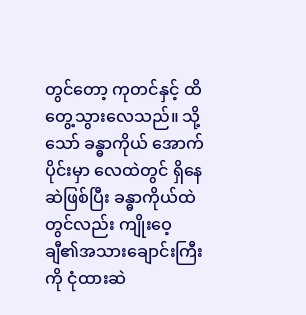တွင်တော့ ကုတင်နှင့် ထိတွေ့သွားလေသည်။ သို့သော် ခန္ဓာကိုယ် အောက်ပိုင်းမှာ လေထဲတွင် ရှိနေဆဲဖြစ်ပြီး ခန္ဓာကိုယ်ထဲတွင်လည်း ကျိုးဝေ့ချီ၏အသားချောင်းကြီးကို ငုံထားဆဲ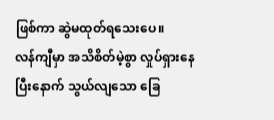ဖြစ်ကာ ဆွဲမထုတ်ရသေးပေ။
လန်ကျီမှာ အသိစိတ်မဲ့စွာ လှုပ်ရှားနေပြီးနောက် သွယ်လျသော ခြေ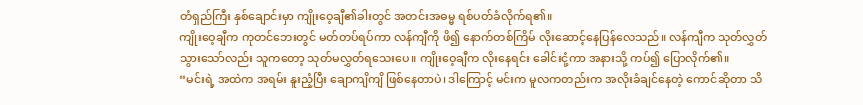တံရှည်ကြီး နှစ်ချောင်းမှာ ကျိုးဝေ့ချီ၏ခါးတွင် အတင်းအဓမ္မ ရစ်ပတ်ခံလိုက်ရ၏။
ကျိုးဝေ့ချီက ကုတင်ဘေးတွင် မတ်တပ်ရပ်ကာ လန်ကျီကို ဖိ၍ နောက်တစ်ကြိမ် လိုးဆောင့်နေပြန်လေသည်။ လန်ကျီက သုတ်လွှတ်သွားသော်လည်း သူကတော့ သုတ်မလွှတ်ရသေးပေ။ ကျိုးဝေ့ချီက လိုးနေရင်း ခေါင်းငုံ့ကာ အနားသို့ ကပ်၍ ပြောလိုက်၏။
“မင်းရဲ့ အထဲက အရမ်း နူးညံ့ပြီး ချောကျိကျိ ဖြစ်နေတာပဲ၊ ဒါကြောင့် မင်းက မူလကတည်းက အလိုးခံချင်နေတဲ့ ကောင်ဆိုတာ သိ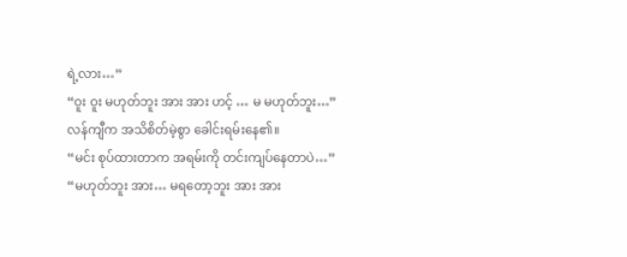ရဲ့လား…”
“ဝူး ဝူး မဟုတ်ဘူး အား အား ဟင့် … မ မဟုတ်ဘူး…”
လန်ကျီက အသိစိတ်မဲ့စွာ ခေါင်းရမ်းနေ၏။
“မင်း စုပ်ထားတာက အရမ်းကို တင်းကျပ်နေတာပဲ…”
“မဟုတ်ဘူး အား… မရတော့ဘူး အား အား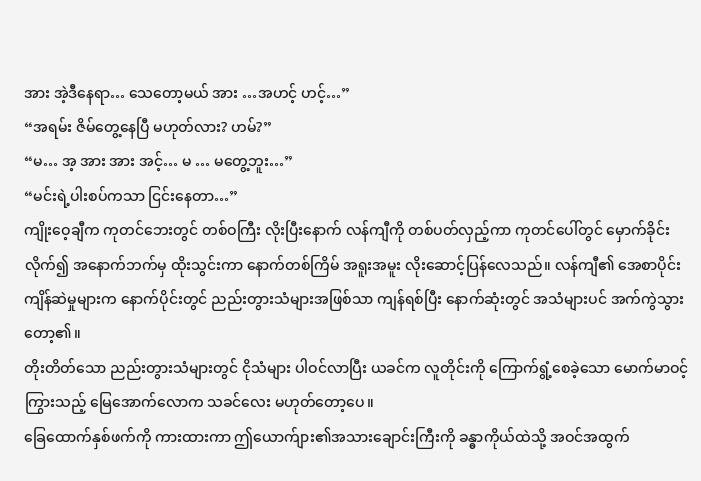အား အဲ့ဒီနေရာ… သေတော့မယ် အား …အဟင့် ဟင့်…”
“အရမ်း ဇိမ်တွေ့နေပြီ မဟုတ်လား? ဟမ်?”
“မ… အ့ အား အား အင့်… မ … မတွေ့ဘူး…”
“မင်းရဲ့ပါးစပ်ကသာ ငြင်းနေတာ…”
ကျိုးဝေ့ချီက ကုတင်ဘေးတွင် တစ်ဝကြီး လိုးပြီးနောက် လန်ကျီကို တစ်ပတ်လှည့်ကာ ကုတင်ပေါ်တွင် မှောက်ခိုင်းလိုက်၍ အနောက်ဘက်မှ ထိုးသွင်းကာ နောက်တစ်ကြိမ် အရူးအမူး လိုးဆောင့်ပြန်လေသည်။ လန်ကျီ၏ အေစာပိုင်းကျိန်ဆဲမှုများက နောက်ပိုင်းတွင် ညည်းတွားသံများအဖြစ်သာ ကျန်ရစ်ပြီး နောက်ဆုံးတွင် အသံများပင် အက်ကွဲသွားတော့၏။
တိုးတိတ်သော ညည်းတွားသံများတွင် ငိုသံများ ပါဝင်လာပြီး ယခင်က လူတိုင်းကို ကြောက်ရွံ့စေခဲ့သော မောက်မာဝင့်ကြွားသည့် မြေအောက်လောက သခင်လေး မဟုတ်တော့ပေ။
ခြေထောက်နှစ်ဖက်ကို ကားထားကာ ဤယောက်ျား၏အသားချောင်းကြီးကို ခန္ဓာကိုယ်ထဲသို့ အဝင်အထွက်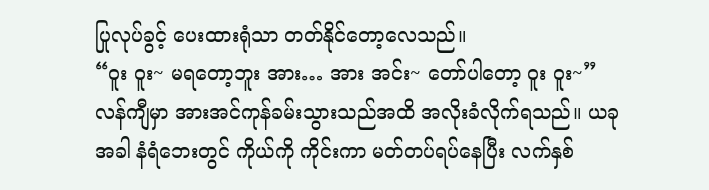ပြုလုပ်ခွင့် ပေးထားရုံသာ တတ်နိုင်တော့လေသည်။
“ဝူး ဝူး~ မရတော့ဘူး အား… အား အင်း~ တော်ပါတော့ ဝူး ဝူး~”
လန်ကျီမှာ အားအင်ကုန်ခမ်းသွားသည်အထိ အလိုးခံလိုက်ရသည်။ ယခုအခါ နံရံဘေးတွင် ကိုယ်ကို ကိုင်းကာ မတ်တပ်ရပ်နေပြီး လက်နှစ်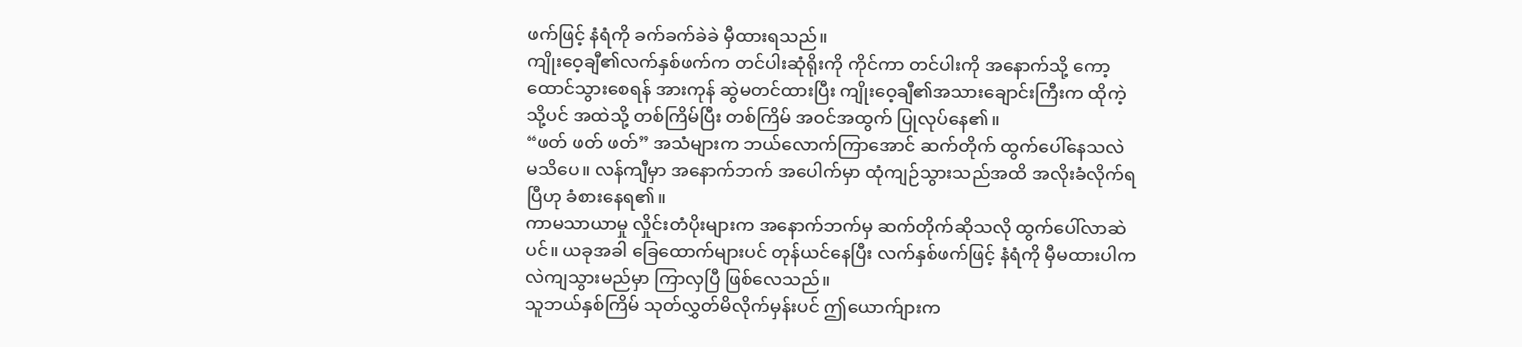ဖက်ဖြင့် နံရံကို ခက်ခက်ခဲခဲ မှီထားရသည်။
ကျိုးဝေ့ချီ၏လက်နှစ်ဖက်က တင်ပါးဆုံရိုးကို ကိုင်ကာ တင်ပါးကို အနောက်သို့ ကော့ထောင်သွားစေရန် အားကုန် ဆွဲမတင်ထားပြီး ကျိုးဝေ့ချီ၏အသားချောင်းကြီးက ထိုကဲ့သို့ပင် အထဲသို့ တစ်ကြိမ်ပြီး တစ်ကြိမ် အဝင်အထွက် ပြုလုပ်နေ၏။
“ဖတ် ဖတ် ဖတ်” အသံများက ဘယ်လောက်ကြာအောင် ဆက်တိုက် ထွက်ပေါ်နေသလဲ မသိပေ။ လန်ကျီမှာ အနောက်ဘက် အပေါက်မှာ ထုံကျဉ်သွားသည်အထိ အလိုးခံလိုက်ရပြီဟု ခံစားနေရ၏။
ကာမသာယာမှု လှိုင်းတံပိုးများက အနောက်ဘက်မှ ဆက်တိုက်ဆိုသလို ထွက်ပေါ်လာဆဲပင်။ ယခုအခါ ခြေထောက်များပင် တုန်ယင်နေပြီး လက်နှစ်ဖက်ဖြင့် နံရံကို မှီမထားပါက လဲကျသွားမည်မှာ ကြာလှပြီ ဖြစ်လေသည်။
သူဘယ်နှစ်ကြိမ် သုတ်လွှတ်မိလိုက်မှန်းပင် ဤယောက်ျားက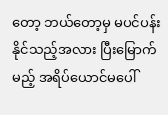တော့ ဘယ်တော့မှ မပင်ပန်းနိုင်သည့်အလား ပြီးမြောက်မည့် အရိပ်ယောင်မပေါ်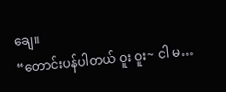ချေ။
“တောင်းပန်ပါတယ် ဝူး ဝူး~ ငါ မ…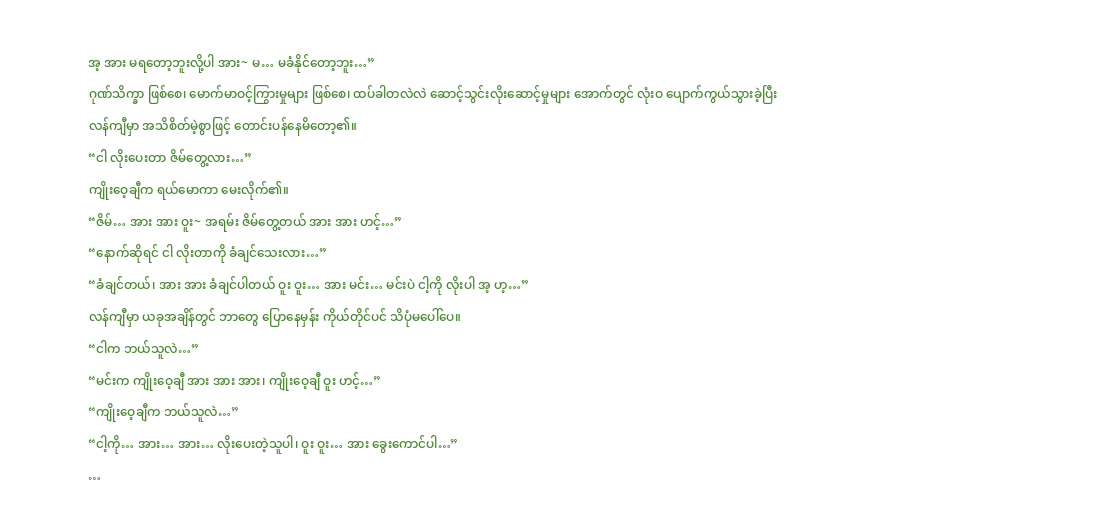အ့ အား မရတော့ဘူးလို့ပါ အား~ မ… မခံနိုင်တော့ဘူး…”
ဂုဏ်သိက္ခာ ဖြစ်စေ၊ မောက်မာဝင့်ကြွားမှုများ ဖြစ်စေ၊ ထပ်ခါတလဲလဲ ဆောင့်သွင်းလိုးဆောင့်မှုများ အောက်တွင် လုံးဝ ပျောက်ကွယ်သွားခဲ့ပြီး လန်ကျီမှာ အသိစိတ်မဲ့စွာဖြင့် တောင်းပန်နေမိတော့၏။
“ငါ လိုးပေးတာ ဇိမ်တွေ့လား…”
ကျိုးဝေ့ချီက ရယ်မောကာ မေးလိုက်၏။
“ဇိမ်… အား အား ဝူး~ အရမ်း ဇိမ်တွေ့တယ် အား အား ဟင့်…”
“နောက်ဆိုရင် ငါ လိုးတာကို ခံချင်သေးလား…”
“ခံချင်တယ်၊ အား အား ခံချင်ပါတယ် ဝူး ဝူး… အား မင်း… မင်းပဲ ငါ့ကို လိုးပါ အ့ ဟ့…”
လန်ကျီမှာ ယခုအချိန်တွင် ဘာတွေ ပြောနေမှန်း ကိုယ်တိုင်ပင် သိပုံမပေါ်ပေ။
“ငါက ဘယ်သူလဲ…”
“မင်းက ကျိုးဝေ့ချီ အား အား အား၊ ကျိုးဝေ့ချီ ဝူး ဟင့်…”
“ကျိုးဝေ့ချီက ဘယ်သူလဲ…”
“ငါ့ကို… အား… အား… လိုးပေးတဲ့သူပါ၊ ဝူး ဝူး… အား ခွေးကောင်ပါ…”
…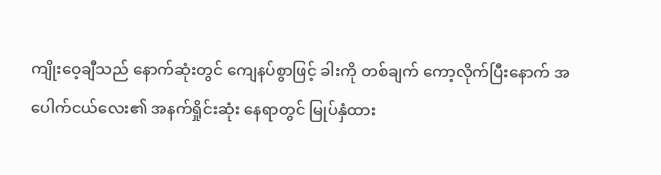ကျိုးဝေ့ချီသည် နောက်ဆုံးတွင် ကျေနပ်စွာဖြင့် ခါးကို တစ်ချက် ကော့လိုက်ပြီးနောက် အပေါက်ငယ်လေး၏ အနက်ရှိုင်းဆုံး နေရာတွင် မြုပ်နှံထား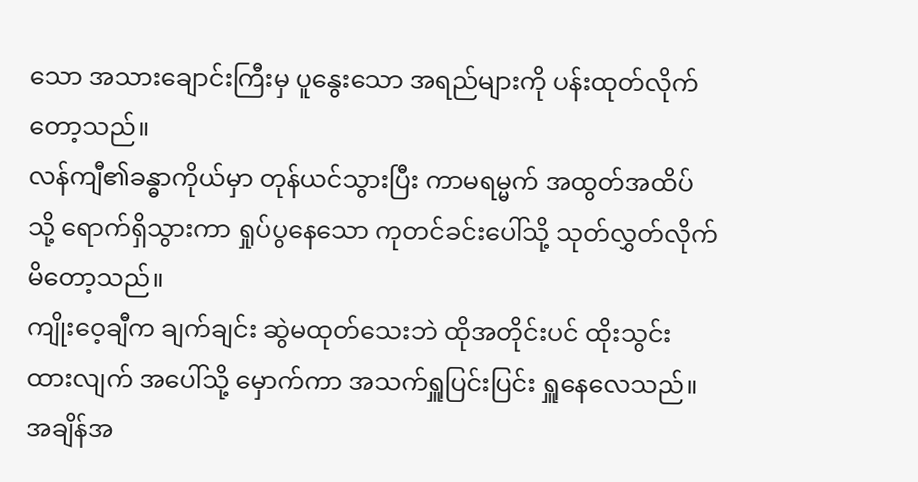သော အသားချောင်းကြီးမှ ပူနွေးသော အရည်များကို ပန်းထုတ်လိုက်တော့သည်။
လန်ကျီ၏ခန္ဓာကိုယ်မှာ တုန်ယင်သွားပြီး ကာမရမ္မက် အထွတ်အထိပ်သို့ ရောက်ရှိသွားကာ ရှုပ်ပွနေသော ကုတင်ခင်းပေါ်သို့ သုတ်လွှတ်လိုက်မိတော့သည်။
ကျိုးဝေ့ချီက ချက်ချင်း ဆွဲမထုတ်သေးဘဲ ထိုအတိုင်းပင် ထိုးသွင်းထားလျက် အပေါ်သို့ မှောက်ကာ အသက်ရှူပြင်းပြင်း ရှူနေလေသည်။
အချိန်အ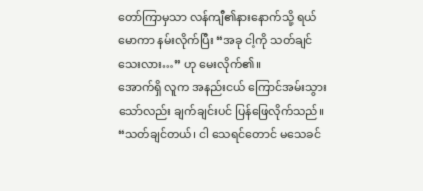တော်ကြာမှသာ လန်ကျီ၏နားနောက်သို့ ရယ်မောကာ နမ်းလိုက်ပြီး “အခု ငါ့ကို သတ်ချင်သေးလား…” ဟု မေးလိုက်၏။
အောက်ရှိ လူက အနည်းငယ် ကြောင်အမ်းသွားသော်လည်း ချက်ချင်းပင် ပြန်ဖြေလိုက်သည်။
“သတ်ချင်တယ်၊ ငါ သေရင်တောင် မသေခင်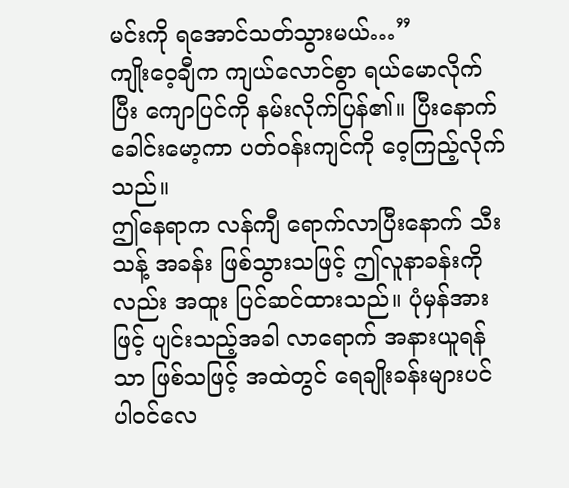မင်းကို ရအောင်သတ်သွားမယ်…”
ကျိုးဝေ့ချီက ကျယ်လောင်စွာ ရယ်မောလိုက်ပြီး ကျောပြင်ကို နမ်းလိုက်ပြန်၏။ ပြီးနောက် ခေါင်းမော့ကာ ပတ်ဝန်းကျင်ကို ဝေ့ကြည့်လိုက်သည်။
ဤနေရာက လန်ကျီ ရောက်လာပြီးနောက် သီးသန့် အခန်း ဖြစ်သွားသဖြင့် ဤလူနာခန်းကိုလည်း အထူး ပြင်ဆင်ထားသည်။ ပုံမှန်အားဖြင့် ပျင်းသည့်အခါ လာရောက် အနားယူရန်သာ ဖြစ်သဖြင့် အထဲတွင် ရေချိုးခန်းများပင် ပါဝင်လေ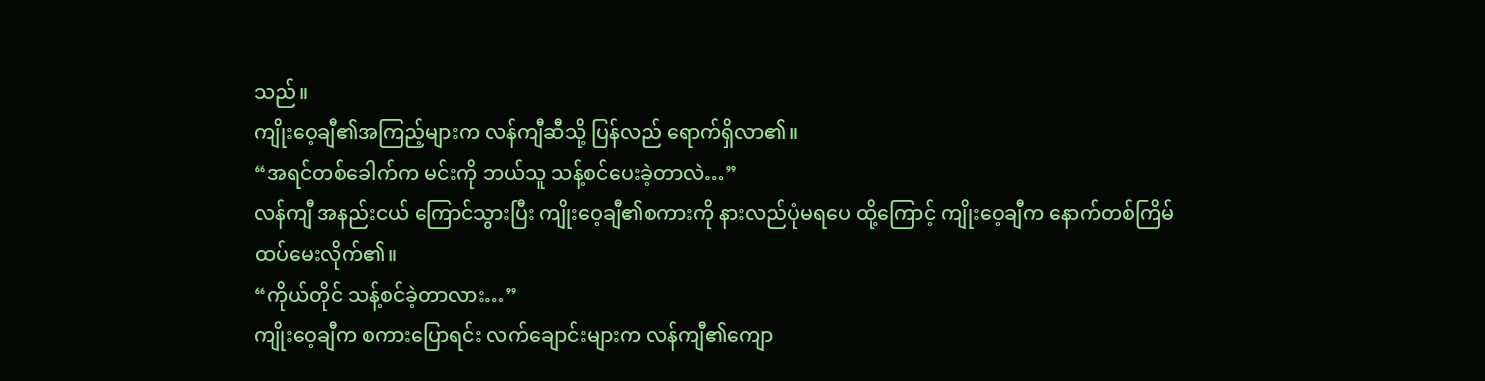သည်။
ကျိုးဝေ့ချီ၏အကြည့်များက လန်ကျီဆီသို့ ပြန်လည် ရောက်ရှိလာ၏။
“အရင်တစ်ခေါက်က မင်းကို ဘယ်သူ သန့်စင်ပေးခဲ့တာလဲ…”
လန်ကျီ အနည်းငယ် ကြောင်သွားပြီး ကျိုးဝေ့ချီ၏စကားကို နားလည်ပုံမရပေ ထို့ကြောင့် ကျိုးဝေ့ချီက နောက်တစ်ကြိမ် ထပ်မေးလိုက်၏။
“ကိုယ်တိုင် သန့်စင်ခဲ့တာလား…”
ကျိုးဝေ့ချီက စကားပြောရင်း လက်ချောင်းများက လန်ကျီ၏ကျော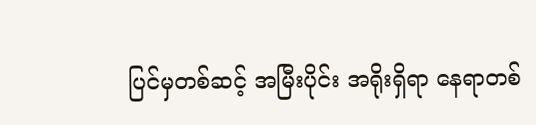ပြင်မှတစ်ဆင့် အမြီးပိုင်း အရိုးရှိရာ နေရာတစ်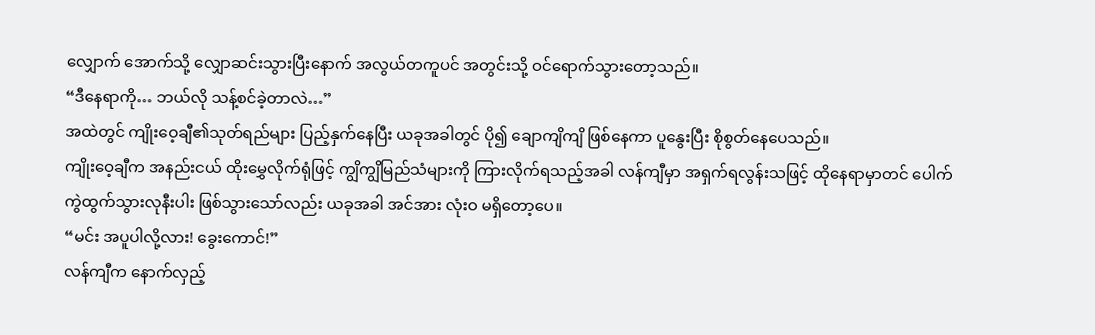လျှောက် အောက်သို့ လျှောဆင်းသွားပြီးနောက် အလွယ်တကူပင် အတွင်းသို့ ဝင်ရောက်သွားတော့သည်။
“ဒီနေရာကို… ဘယ်လို သန့်စင်ခဲ့တာလဲ…”
အထဲတွင် ကျိုးဝေ့ချီ၏သုတ်ရည်များ ပြည့်နှက်နေပြီး ယခုအခါတွင် ပို၍ ချောကျိကျိ ဖြစ်နေကာ ပူနွေးပြီး စိုစွတ်နေပေသည်။
ကျိုးဝေ့ချီက အနည်းငယ် ထိုးမွှေလိုက်ရုံဖြင့် ကျွိကျွိမြည်သံများကို ကြားလိုက်ရသည့်အခါ လန်ကျီမှာ အရှက်ရလွန်းသဖြင့် ထိုနေရာမှာတင် ပေါက်ကွဲထွက်သွားလုနီးပါး ဖြစ်သွားသော်လည်း ယခုအခါ အင်အား လုံးဝ မရှိတော့ပေ။
“မင်း အပူပါလို့လား! ခွေးကောင်!”
လန်ကျီက နောက်လှည့်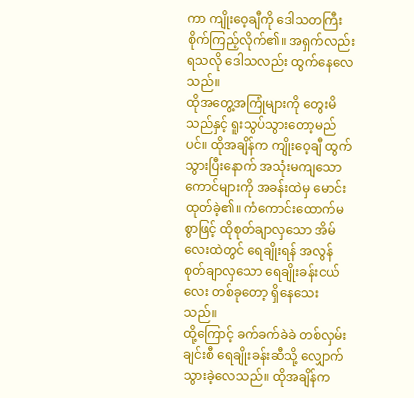ကာ ကျိုးဝေ့ချီကို ဒေါသတကြီး စိုက်ကြည့်လိုက်၏။ အရှက်လည်း ရသလို ဒေါသလည်း ထွက်နေလေသည်။
ထိုအတွေ့အကြုံများကို တွေးမိသည်နှင့် ရူးသွပ်သွားတော့မည်ပင်။ ထိုအချိန်က ကျိုးဝေ့ချီ ထွက်သွားပြီးနောက် အသုံးမကျသော ကောင်များကို အခန်းထဲမှ မောင်းထုတ်ခဲ့၏။ ကံကောင်းထောက်မစွာဖြင့် ထိုစုတ်ချာလှသော အိမ်လေးထဲတွင် ရေချိုးရန် အလွန်စုတ်ချာလှသော ရေချိုးခန်းငယ်လေး တစ်ခုတော့ ရှိနေသေးသည်။
ထို့ကြောင့် ခက်ခက်ခဲခဲ တစ်လှမ်းချင်းစီ ရေချိုးခန်းဆီသို့ လျှောက်သွားခဲ့လေသည်။ ထိုအချိန်က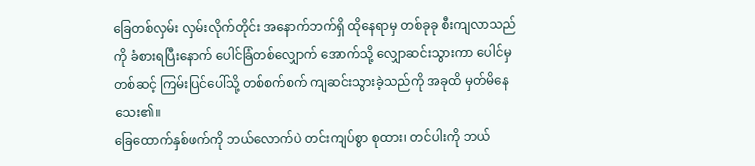ခြေတစ်လှမ်း လှမ်းလိုက်တိုင်း အနောက်ဘက်ရှိ ထိုနေရာမှ တစ်ခုခု စီးကျလာသည်ကို ခံစားရပြီးနောက် ပေါင်ခြံတစ်လျှောက် အောက်သို့ လျှောဆင်းသွားကာ ပေါင်မှတစ်ဆင့် ကြမ်းပြင်ပေါ်သို့ တစ်စက်စက် ကျဆင်းသွားခဲ့သည်ကို အခုထိ မှတ်မိနေသေး၏။
ခြေထောက်နှစ်ဖက်ကို ဘယ်လောက်ပဲ တင်းကျပ်စွာ စုထား၊ တင်ပါးကို ဘယ်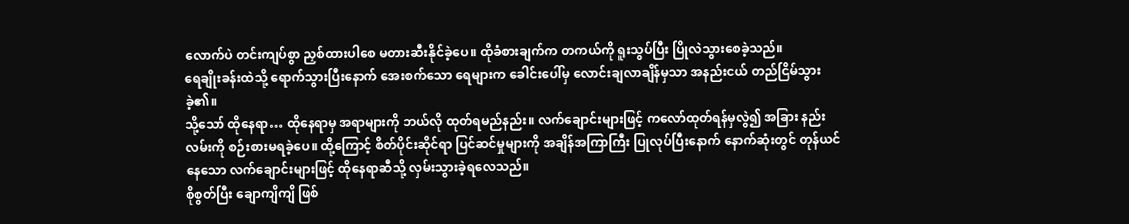လောက်ပဲ တင်းကျပ်စွာ ညှစ်ထားပါစေ မတားဆီးနိုင်ခဲ့ပေ။ ထိုခံစားချက်က တကယ်ကို ရူးသွပ်ပြီး ပြိုလဲသွားစေခဲ့သည်။
ရေချိုးခန်းထဲသို့ ရောက်သွားပြီးနောက် အေးစက်သော ရေများက ခေါင်းပေါ်မှ လောင်းချလာချိန်မှသာ အနည်းငယ် တည်ငြိမ်သွားခဲ့၏။
သို့သော် ထိုနေရာ… ထိုနေရာမှ အရာများကို ဘယ်လို ထုတ်ရမည်နည်း။ လက်ချောင်းများဖြင့် ကလော်ထုတ်ရန်မှလွဲ၍ အခြား နည်းလမ်းကို စဉ်းစားမရခဲ့ပေ။ ထို့ကြောင့် စိတ်ပိုင်းဆိုင်ရာ ပြင်ဆင်မှုများကို အချိန်အကြာကြီး ပြုလုပ်ပြီးနောက် နောက်ဆုံးတွင် တုန်ယင်နေသော လက်ချောင်းများဖြင့် ထိုနေရာဆီသို့ လှမ်းသွားခဲ့ရလေသည်။
စိုစွတ်ပြီး ချောကျိကျိ ဖြစ်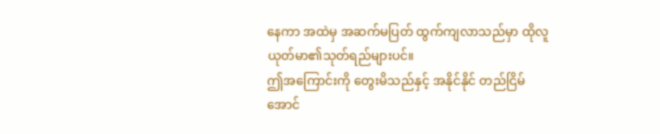နေကာ အထဲမှ အဆက်မပြတ် ထွက်ကျလာသည်မှာ ထိုလူယုတ်မာ၏သုတ်ရည်များပင်။
ဤအကြောင်းကို တွေးမိသည်နှင့် အနိုင်နိုင် တည်ငြိမ်အောင်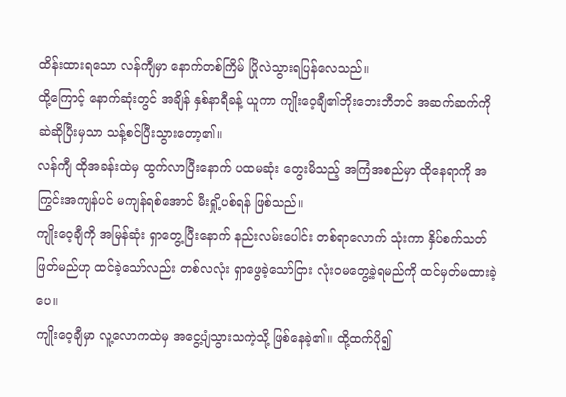ထိန်းထားရသော လန်ကျီမှာ နောက်တစ်ကြိမ် ပြိုလဲသွားရပြန်လေသည်။
ထို့ကြောင့် နောက်ဆုံးတွင် အချိန် နှစ်နာရီခန့် ယူကာ ကျိုးဝေ့ချီ၏ဘိုးဘေးဘီဘင် အဆက်ဆက်ကို ဆဲဆိုပြီးမှသာ သန့်စင်ပြီးသွားတော့၏။
လန်ကျီ ထိုအခန်းထဲမှ ထွက်လာပြီးနောက် ပထမဆုံး တွေးမိသည့် အကြံအစည်မှာ ထိုနေရာကို အကြွင်းအကျန်ပင် မကျန်ရစ်အောင် မီးရှို့ပစ်ရန် ဖြစ်သည်။
ကျိုးဝေ့ချီကို အမြန်ဆုံး ရှာတွေ့ပြီးနောက် နည်းလမ်းပေါင်း တစ်ရာလောက် သုံးကာ နှိပ်စက်သတ်ဖြတ်မည်ဟု ထင်ခဲ့သော်လည်း တစ်လလုံး ရှာဖွေခဲ့သော်ငြား လုံးဝမတွေ့ခဲ့ရမည်ကို ထင်မှတ်မထားခဲ့ပေ။
ကျိုးဝေ့ချီမှာ လူ့လောကထဲမှ အငွေ့ပျံသွားသကဲ့သို့ ဖြစ်နေခဲ့၏။ ထို့ထက်ပို၍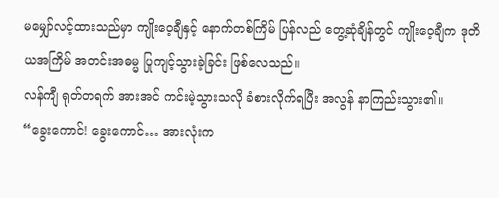မမျှော်လင့်ထားသည်မှာ ကျိုးဝေ့ချီနှင့် နောက်တစ်ကြိမ် ပြန်လည် တွေ့ဆုံချိန်တွင် ကျိုးဝေ့ချီက ဒုတိယအကြိမ် အတင်းအဓမ္မ ပြုကျင့်သွားခဲ့ခြင်း ဖြစ်လေသည်။
လန်ကျီ ရုတ်တရက် အားအင် ကင်းမဲ့သွားသလို ခံစားလိုက်ရပြီး အလွန် နာကြည်းသွား၏။
“ခွေးကောင်! ခွေးကောင်… အားလုံးက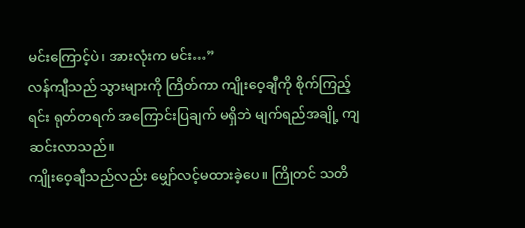မင်းကြောင့်ပဲ၊ အားလုံးက မင်း…”
လန်ကျီသည် သွားများကို ကြိတ်ကာ ကျိုးဝေ့ချီကို စိုက်ကြည့်ရင်း ရုတ်တရက် အကြောင်းပြချက် မရှိဘဲ မျက်ရည်အချို့ ကျဆင်းလာသည်။
ကျိုးဝေ့ချီသည်လည်း မျှော်လင့်မထားခဲ့ပေ။ ကြိုတင် သတိ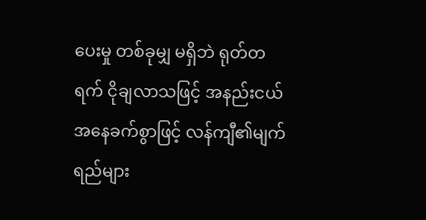ပေးမှု တစ်ခုမျှ မရှိဘဲ ရုတ်တရက် ငိုချလာသဖြင့် အနည်းငယ် အနေခက်စွာဖြင့် လန်ကျီ၏မျက်ရည်များ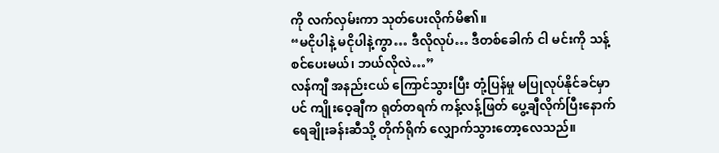ကို လက်လှမ်းကာ သုတ်ပေးလိုက်မိ၏။
“မငိုပါနဲ့ မငိုပါနဲ့ကွာ… ဒီလိုလုပ်… ဒီတစ်ခေါက် ငါ မင်းကို သန့်စင်ပေးမယ်၊ ဘယ်လိုလဲ…”
လန်ကျီ အနည်းငယ် ကြောင်သွားပြီး တုံ့ပြန်မှု မပြုလုပ်နိုင်ခင်မှာပင် ကျိုးဝေ့ချီက ရုတ်တရက် ကန့်လန့်ဖြတ် ပွေ့ချီလိုက်ပြီးနောက် ရေချိုးခန်းဆီသို့ တိုက်ရိုက် လျှောက်သွားတော့လေသည်။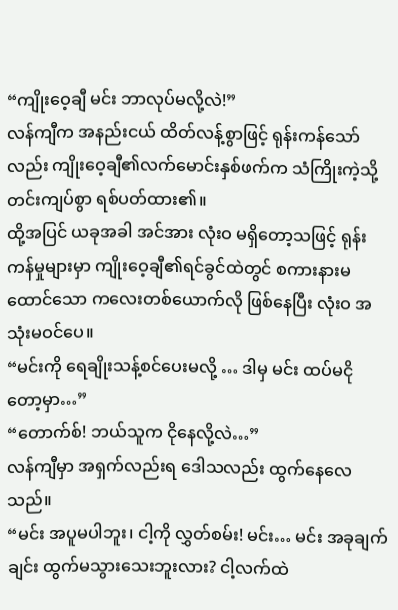“ကျိုးဝေ့ချီ မင်း ဘာလုပ်မလို့လဲ!”
လန်ကျီက အနည်းငယ် ထိတ်လန့်စွာဖြင့် ရုန်းကန်သော်လည်း ကျိုးဝေ့ချီ၏လက်မောင်းနှစ်ဖက်က သံကြိုးကဲ့သို့ တင်းကျပ်စွာ ရစ်ပတ်ထား၏။
ထို့အပြင် ယခုအခါ အင်အား လုံးဝ မရှိတော့သဖြင့် ရုန်းကန်မှုများမှာ ကျိုးဝေ့ချီ၏ရင်ခွင်ထဲတွင် စကားနားမထောင်သော ကလေးတစ်ယောက်လို ဖြစ်နေပြီး လုံးဝ အသုံးမဝင်ပေ။
“မင်းကို ရေချိုးသန့်စင်ပေးမလို့ … ဒါမှ မင်း ထပ်မငိုတော့မှာ…”
“တောက်စ်! ဘယ်သူက ငိုနေလို့လဲ…”
လန်ကျီမှာ အရှက်လည်းရ ဒေါသလည်း ထွက်နေလေသည်။
“မင်း အပူမပါဘူး၊ ငါ့ကို လွှတ်စမ်း! မင်း… မင်း အခုချက်ချင်း ထွက်မသွားသေးဘူးလား? ငါ့လက်ထဲ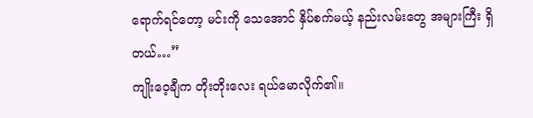ရောက်ရင်တော့ မင်းကို သေအောင် နှိပ်စက်မယ့် နည်းလမ်းတွေ အများကြီး ရှိတယ်…”
ကျိုးဝေ့ချီက တိုးတိုးလေး ရယ်မောလိုက်၏။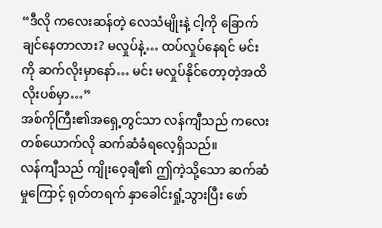“ဒီလို ကလေးဆန်တဲ့ လေသံမျိုးနဲ့ ငါ့ကို ခြောက်ချင်နေတာလား? မလှုပ်နဲ့… ထပ်လှုပ်နေရင် မင်းကို ဆက်လိုးမှာနော်… မင်း မလှုပ်နိုင်တော့တဲ့အထိ လိုးပစ်မှာ…”
အစ်ကိုကြီး၏အရှေ့တွင်သာ လန်ကျီသည် ကလေးတစ်ယောက်လို ဆက်ဆံခံရလေ့ရှိသည်။
လန်ကျီသည် ကျိုးဝေ့ချီ၏ ဤကဲ့သို့သော ဆက်ဆံမှုကြောင့် ရုတ်တရက် နှာခေါင်းရှုံ့သွားပြီး ဖော်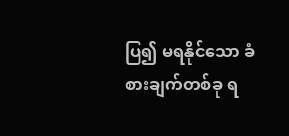ပြ၍ မရနိုင်သော ခံစားချက်တစ်ခု ရ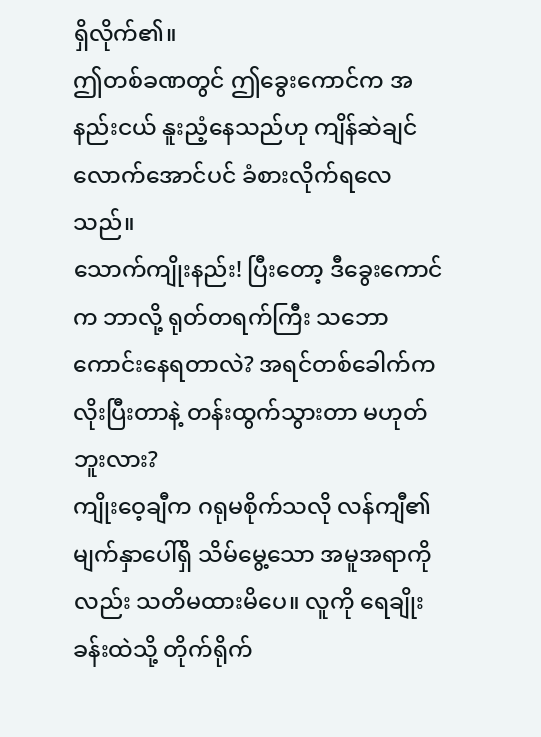ရှိလိုက်၏။
ဤတစ်ခဏတွင် ဤခွေးကောင်က အနည်းငယ် နူးညံ့နေသည်ဟု ကျိန်ဆဲချင်လောက်အောင်ပင် ခံစားလိုက်ရလေသည်။
သောက်ကျိုးနည်း! ပြီးတော့ ဒီခွေးကောင်က ဘာလို့ ရုတ်တရက်ကြီး သဘောကောင်းနေရတာလဲ? အရင်တစ်ခေါက်က လိုးပြီးတာနဲ့ တန်းထွက်သွားတာ မဟုတ်ဘူးလား?
ကျိုးဝေ့ချီက ဂရုမစိုက်သလို လန်ကျီ၏မျက်နှာပေါ်ရှိ သိမ်မွေ့သော အမူအရာကိုလည်း သတိမထားမိပေ။ လူကို ရေချိုးခန်းထဲသို့ တိုက်ရိုက်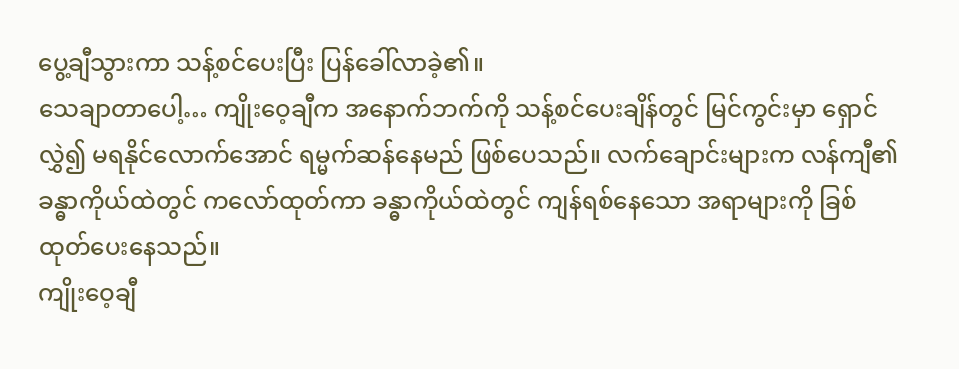ပွေ့ချီသွားကာ သန့်စင်ပေးပြီး ပြန်ခေါ်လာခဲ့၏။
သေချာတာပေါ့… ကျိုးဝေ့ချီက အနောက်ဘက်ကို သန့်စင်ပေးချိန်တွင် မြင်ကွင်းမှာ ရှောင်လွှဲ၍ မရနိုင်လောက်အောင် ရမ္မက်ဆန်နေမည် ဖြစ်ပေသည်။ လက်ချောင်းများက လန်ကျီ၏ခန္ဓာကိုယ်ထဲတွင် ကလော်ထုတ်ကာ ခန္ဓာကိုယ်ထဲတွင် ကျန်ရစ်နေသော အရာများကို ခြစ်ထုတ်ပေးနေသည်။
ကျိုးဝေ့ချီ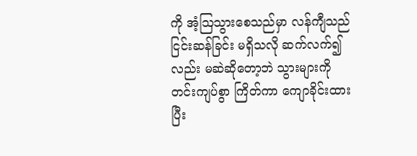ကို အံ့ဩသွားစေသည်မှာ လန်ကျီသည် ငြင်းဆန်ခြင်း မရှိသလို ဆက်လက်၍လည်း မဆဲဆိုတော့ဘဲ သွားများကို တင်းကျပ်စွာ ကြိတ်ကာ ကျောခိုင်းထားပြီး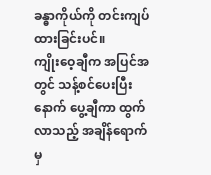ခန္ဓာကိုယ်ကို တင်းကျပ်ထားခြင်းပင်။
ကျိုးဝေ့ချီက အပြင်အတွင် သန့်စင်ပေးပြီးနောက် ပွေ့ချီကာ ထွက်လာသည့် အချိန်ရောက်မှ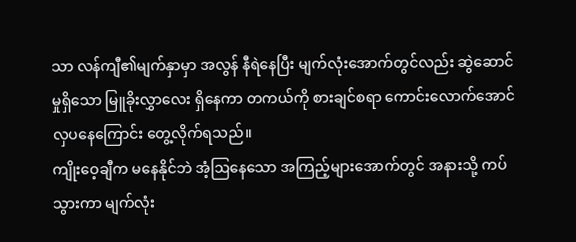သာ လန်ကျီ၏မျက်နှာမှာ အလွန် နီရဲနေပြီး မျက်လုံးအောက်တွင်လည်း ဆွဲဆောင်မှုရှိသော မြူခိုးလွှာလေး ရှိနေကာ တကယ်ကို စားချင်စရာ ကောင်းလောက်အောင် လှပနေကြောင်း တွေ့လိုက်ရသည်။
ကျိုးဝေ့ချီက မနေနိုင်ဘဲ အံ့ဩနေသော အကြည့်များအောက်တွင် အနားသို့ ကပ်သွားကာ မျက်လုံး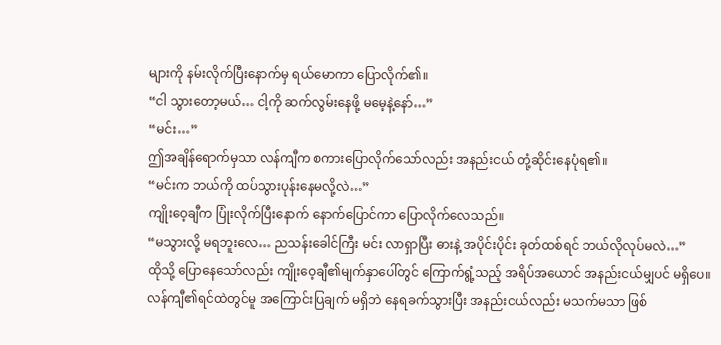များကို နမ်းလိုက်ပြီးနောက်မှ ရယ်မောကာ ပြောလိုက်၏။
“ငါ သွားတော့မယ်… ငါ့ကို ဆက်လွမ်းနေဖို့ မမေ့နဲ့နော်…”
“မင်း…”
ဤအချိန်ရောက်မှသာ လန်ကျီက စကားပြောလိုက်သော်လည်း အနည်းငယ် တုံ့ဆိုင်းနေပုံရ၏။
“မင်းက ဘယ်ကို ထပ်သွားပုန်းနေမလို့လဲ…”
ကျိုးဝေ့ချီက ပြုံးလိုက်ပြီးနောက် နောက်ပြောင်ကာ ပြောလိုက်လေသည်။
“မသွားလို့ မရဘူးလေ… ညသန်းခေါင်ကြီး မင်း လာရှာပြီး ဓားနဲ့ အပိုင်းပိုင်း ခုတ်ထစ်ရင် ဘယ်လိုလုပ်မလဲ…”
ထိုသို့ ပြောနေသော်လည်း ကျိုးဝေ့ချီ၏မျက်နှာပေါ်တွင် ကြောက်ရွံ့သည့် အရိပ်အယောင် အနည်းငယ်မျှပင် မရှိပေ။
လန်ကျီ၏ရင်ထဲတွင်မူ အကြောင်းပြချက် မရှိဘဲ နေရခက်သွားပြီး အနည်းငယ်လည်း မသက်မသာ ဖြစ်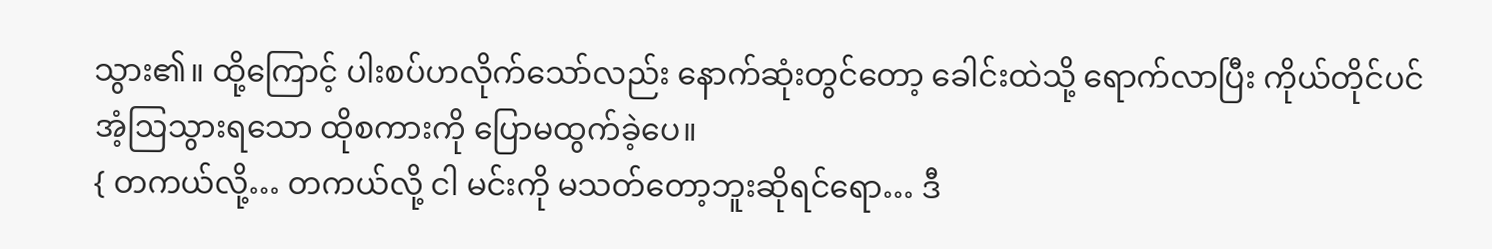သွား၏။ ထို့ကြောင့် ပါးစပ်ဟလိုက်သော်လည်း နောက်ဆုံးတွင်တော့ ခေါင်းထဲသို့ ရောက်လာပြီး ကိုယ်တိုင်ပင် အံ့ဩသွားရသော ထိုစကားကို ပြောမထွက်ခဲ့ပေ။
{ တကယ်လို့… တကယ်လို့ ငါ မင်းကို မသတ်တော့ဘူးဆိုရင်ရော… ဒီ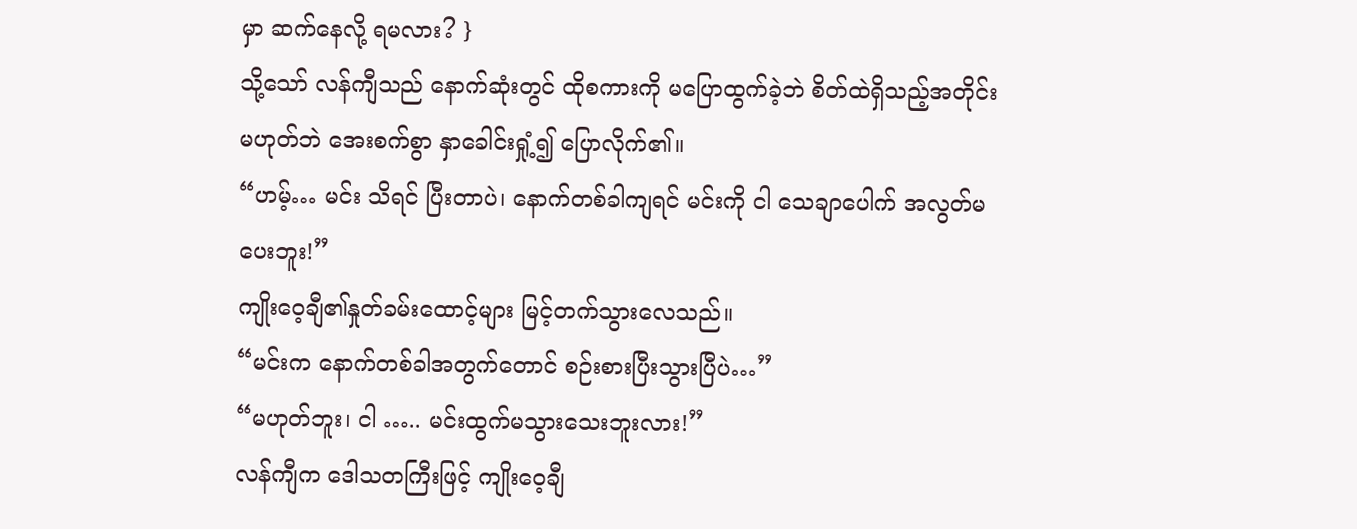မှာ ဆက်နေလို့ ရမလား? }
သို့သော် လန်ကျီသည် နောက်ဆုံးတွင် ထိုစကားကို မပြောထွက်ခဲ့ဘဲ စိတ်ထဲရှိသည့်အတိုင်း မဟုတ်ဘဲ အေးစက်စွာ နှာခေါင်းရှုံ့၍ ပြောလိုက်၏။
“ဟမ့်… မင်း သိရင် ပြီးတာပဲ၊ နောက်တစ်ခါကျရင် မင်းကို ငါ သေချာပေါက် အလွတ်မပေးဘူး!”
ကျိုးဝေ့ချီ၏နှုတ်ခမ်းထောင့်များ မြင့်တက်သွားလေသည်။
“မင်းက နောက်တစ်ခါအတွက်တောင် စဉ်းစားပြီးသွားပြီပဲ…”
“မဟုတ်ဘူး၊ ငါ ….. မင်းထွက်မသွားသေးဘူးလား!”
လန်ကျီက ဒေါသတကြီးဖြင့် ကျိုးဝေ့ချီ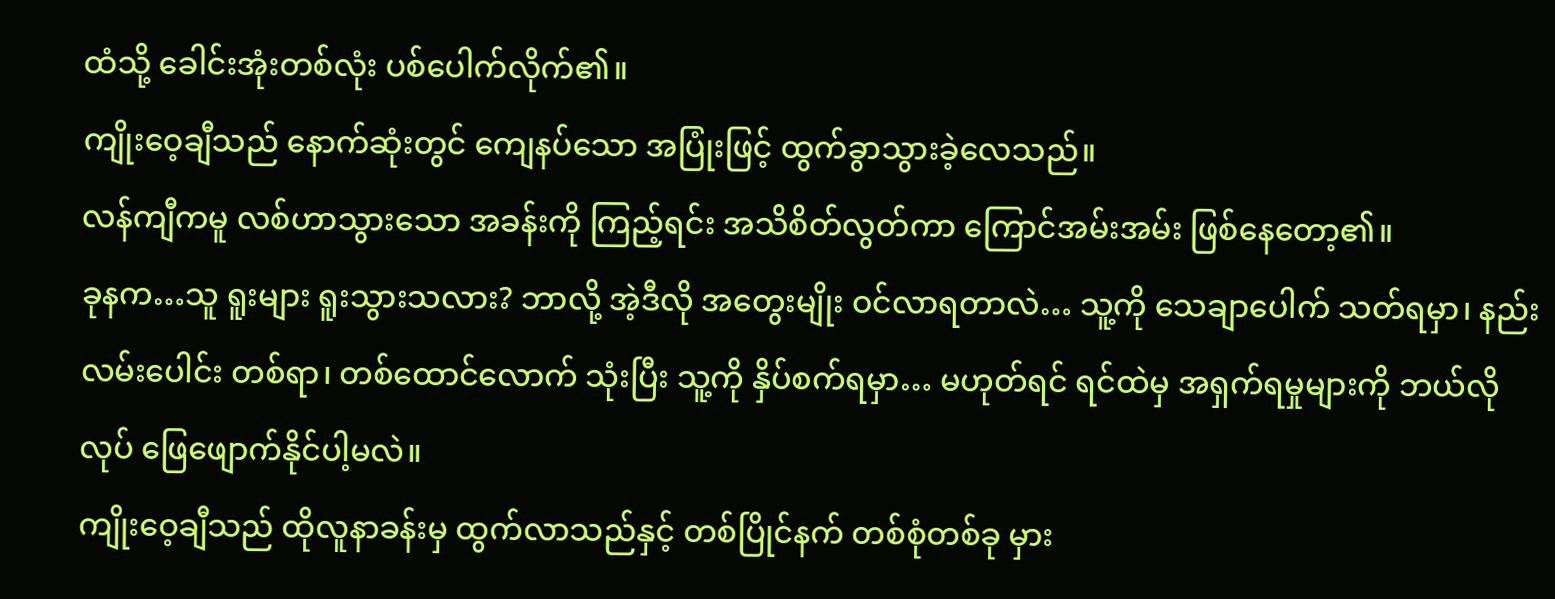ထံသို့ ခေါင်းအုံးတစ်လုံး ပစ်ပေါက်လိုက်၏။
ကျိုးဝေ့ချီသည် နောက်ဆုံးတွင် ကျေနပ်သော အပြုံးဖြင့် ထွက်ခွာသွားခဲ့လေသည်။
လန်ကျီကမူ လစ်ဟာသွားသော အခန်းကို ကြည့်ရင်း အသိစိတ်လွတ်ကာ ကြောင်အမ်းအမ်း ဖြစ်နေတော့၏။
ခုနက…သူ ရူးများ ရူးသွားသလား? ဘာလို့ အဲ့ဒီလို အတွေးမျိုး ဝင်လာရတာလဲ… သူ့ကို သေချာပေါက် သတ်ရမှာ၊ နည်းလမ်းပေါင်း တစ်ရာ၊ တစ်ထောင်လောက် သုံးပြီး သူ့ကို နှိပ်စက်ရမှာ… မဟုတ်ရင် ရင်ထဲမှ အရှက်ရမှုများကို ဘယ်လိုလုပ် ဖြေဖျောက်နိုင်ပါ့မလဲ။
ကျိုးဝေ့ချီသည် ထိုလူနာခန်းမှ ထွက်လာသည်နှင့် တစ်ပြိုင်နက် တစ်စုံတစ်ခု မှား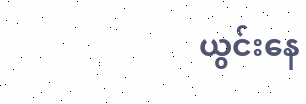ယွင်းနေ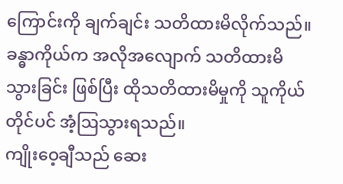ကြောင်းကို ချက်ချင်း သတိထားမိလိုက်သည်။ ခန္ဓာကိုယ်က အလိုအလျောက် သတိထားမိသွားခြင်း ဖြစ်ပြီး ထိုသတိထားမိမှုကို သူကိုယ်တိုင်ပင် အံ့ဩသွားရသည်။
ကျိုးဝေ့ချီသည် ဆေး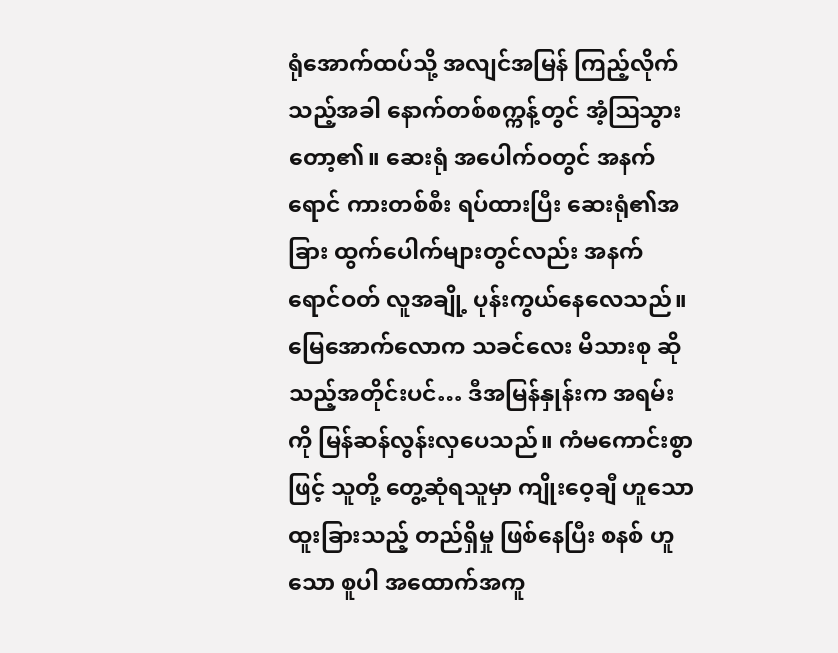ရုံအောက်ထပ်သို့ အလျင်အမြန် ကြည့်လိုက်သည့်အခါ နောက်တစ်စက္ကန့်တွင် အံ့ဩသွားတော့၏။ ဆေးရုံ အပေါက်ဝတွင် အနက်ရောင် ကားတစ်စီး ရပ်ထားပြီး ဆေးရုံ၏အခြား ထွက်ပေါက်များတွင်လည်း အနက်ရောင်ဝတ် လူအချို့ ပုန်းကွယ်နေလေသည်။
မြေအောက်လောက သခင်လေး မိသားစု ဆိုသည့်အတိုင်းပင်… ဒီအမြန်နှုန်းက အရမ်းကို မြန်ဆန်လွန်းလှပေသည်။ ကံမကောင်းစွာဖြင့် သူတို့ တွေ့ဆုံရသူမှာ ကျိုးဝေ့ချီ ဟူသော ထူးခြားသည့် တည်ရှိမှု ဖြစ်နေပြီး စနစ် ဟူသော စူပါ အထောက်အကူ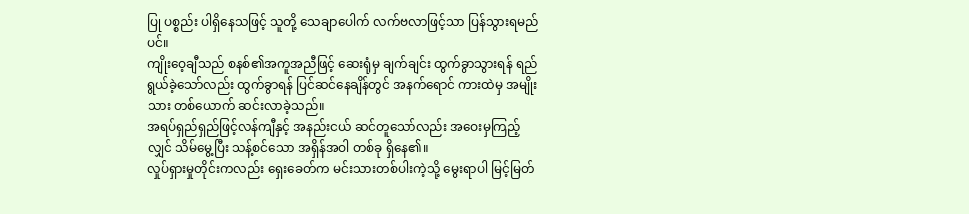ပြု ပစ္စည်း ပါရှိနေသဖြင့် သူတို့ သေချာပေါက် လက်ဗလာဖြင့်သာ ပြန်သွားရမည်ပင်။
ကျိုးဝေ့ချီသည် စနစ်၏အကူအညီဖြင့် ဆေးရုံမှ ချက်ချင်း ထွက်ခွာသွားရန် ရည်ရွယ်ခဲ့သော်လည်း ထွက်ခွာရန် ပြင်ဆင်နေချိန်တွင် အနက်ရောင် ကားထဲမှ အမျိုးသား တစ်ယောက် ဆင်းလာခဲ့သည်။
အရပ်ရှည်ရှည်ဖြင့်လန်ကျီနှင့် အနည်းငယ် ဆင်တူသော်လည်း အဝေးမှကြည့်လျှင် သိမ်မွေ့ပြီး သန့်စင်သော အရှိန်အဝါ တစ်ခု ရှိနေ၏။
လှုပ်ရှားမှုတိုင်းကလည်း ရှေးခေတ်က မင်းသားတစ်ပါးကဲ့သို့ မွေးရာပါ မြင့်မြတ်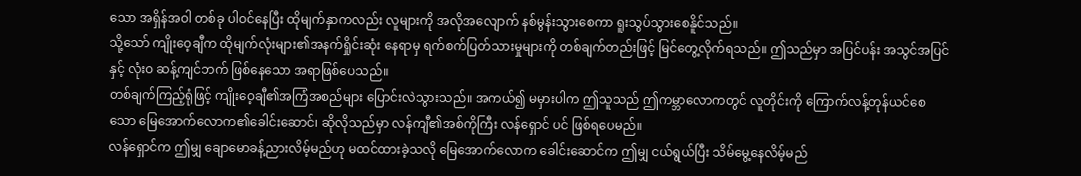သော အရှိန်အဝါ တစ်ခု ပါဝင်နေပြီး ထိုမျက်နှာကလည်း လူများကို အလိုအလျောက် နစ်မွန်းသွားစေကာ ရူးသွပ်သွားစေနိူင်သည်။
သို့သော် ကျိုးဝေ့ချီက ထိုမျက်လုံးများ၏အနက်ရှိုင်းဆုံး နေရာမှ ရက်စက်ပြတ်သားမှုများကို တစ်ချက်တည်းဖြင့် မြင်တွေ့လိုက်ရသည်။ ဤသည်မှာ အပြင်ပန်း အသွင်အပြင်နှင့် လုံးဝ ဆန့်ကျင်ဘက် ဖြစ်နေသော အရာဖြစ်ပေသည်။
တစ်ချက်ကြည့်ရုံဖြင့် ကျိုးဝေ့ချီ၏အကြံအစည်များ ပြောင်းလဲသွားသည်။ အကယ်၍ မမှားပါက ဤသူသည် ဤကမ္ဘာလောကတွင် လူတိုင်းကို ကြောက်လန့်တုန်ယင်စေသော မြေအောက်လောက၏ခေါင်းဆောင်၊ ဆိုလိုသည်မှာ လန်ကျီ၏အစ်ကိုကြီး လန်ရှောင် ပင် ဖြစ်ရပေမည်။
လန်ရှောင်က ဤမျှ ချောမောခန့်ညားလိမ့်မည်ဟု မထင်ထားခဲ့သလို မြေအောက်လောက ခေါင်းဆောင်က ဤမျှ ငယ်ရွယ်ပြီး သိမ်မွေ့နေလိမ့်မည်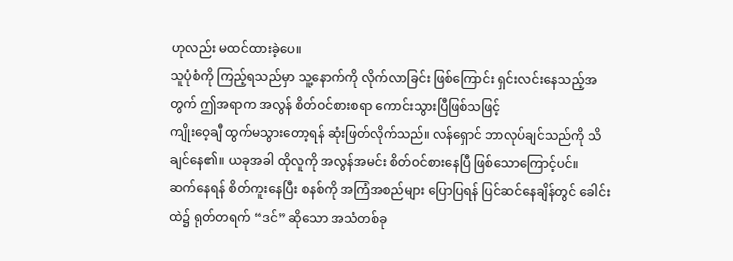ဟုလည်း မထင်ထားခဲ့ပေ။
သူပုံစံကို ကြည့်ရသည်မှာ သူ့နောက်ကို လိုက်လာခြင်း ဖြစ်ကြောင်း ရှင်းလင်းနေသည့်အတွက် ဤအရာက အလွန် စိတ်ဝင်စားစရာ ကောင်းသွားပြီဖြစ်သဖြင့်
ကျိုးဝေ့ချီ ထွက်မသွားတော့ရန် ဆုံးဖြတ်လိုက်သည်။ လန်ရှောင် ဘာလုပ်ချင်သည်ကို သိချင်နေ၏။ ယခုအခါ ထိုလူကို အလွန်အမင်း စိတ်ဝင်စားနေပြီ ဖြစ်သောကြောင့်ပင်။
ဆက်နေရန် စိတ်ကူးနေပြီး စနစ်ကို အကြံအစည်များ ပြောပြရန် ပြင်ဆင်နေချိန်တွင် ခေါင်းထဲ၌ ရုတ်တရက် “ဒင်” ဆိုသော အသံတစ်ခု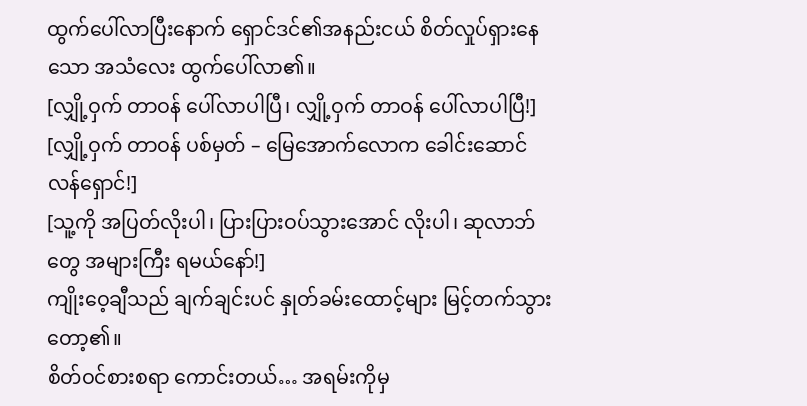ထွက်ပေါ်လာပြီးနောက် ရှောင်ဒင်၏အနည်းငယ် စိတ်လှုပ်ရှားနေသော အသံလေး ထွက်ပေါ်လာ၏။
[လျှို့ဝှက် တာဝန် ပေါ်လာပါပြီ၊ လျှို့ဝှက် တာဝန် ပေါ်လာပါပြီ!]
[လျှို့ဝှက် တာဝန် ပစ်မှတ် – မြေအောက်လောက ခေါင်းဆောင် လန်ရှောင်!]
[သူ့ကို အပြတ်လိုးပါ၊ ပြားပြားဝပ်သွားအောင် လိုးပါ၊ ဆုလာဘ်တွေ အများကြီး ရမယ်နော်!]
ကျိုးဝေ့ချီသည် ချက်ချင်းပင် နှုတ်ခမ်းထောင့်များ မြင့်တက်သွားတော့၏။
စိတ်ဝင်စားစရာ ကောင်းတယ်… အရမ်းကိုမှ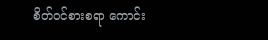စိတ်ဝင်စားစရာ ကောင်း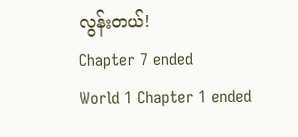လွန်းတယ်!
Chapter 7 ended
World 1 Chapter 1 ended